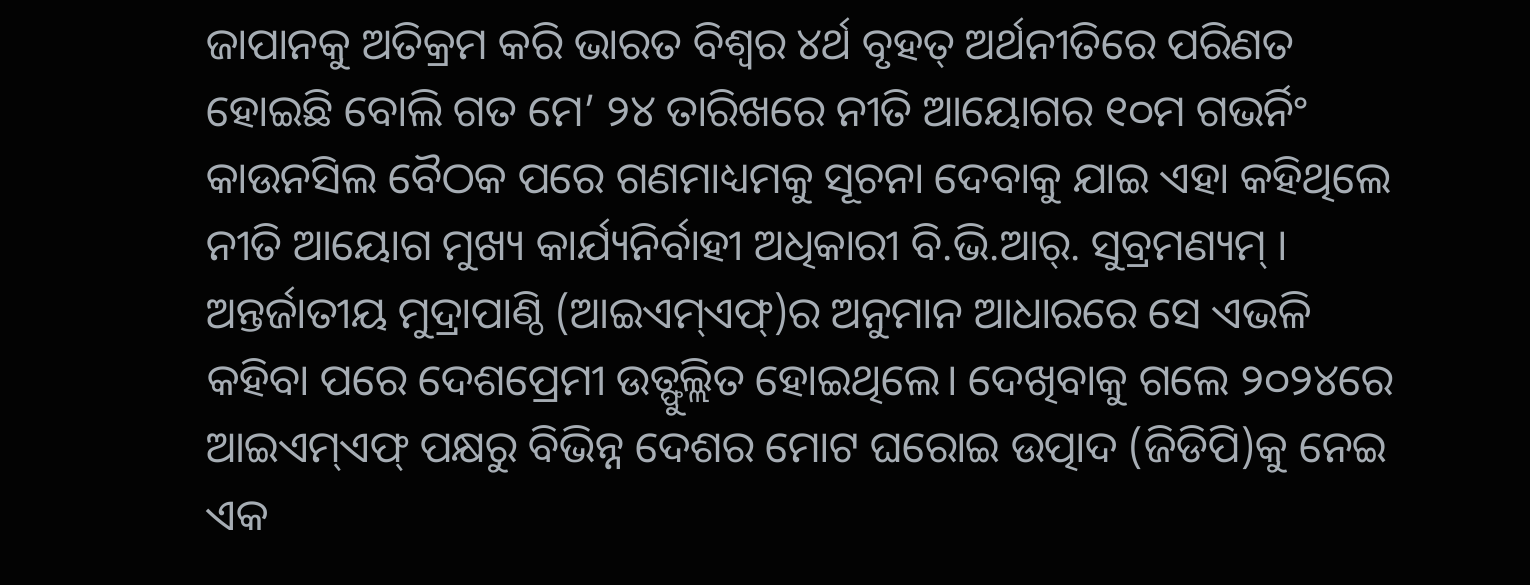ଜାପାନକୁ ଅତିକ୍ରମ କରି ଭାରତ ବିଶ୍ୱର ୪ର୍ଥ ବୃହତ୍ ଅର୍ଥନୀତିରେ ପରିଣତ ହୋଇଛି ବୋଲି ଗତ ମେ’ ୨୪ ତାରିଖରେ ନୀତି ଆୟୋଗର ୧୦ମ ଗଭର୍ନିଂ କାଉନସିଲ ବୈଠକ ପରେ ଗଣମାଧ୍ୟମକୁ ସୂଚନା ଦେବାକୁ ଯାଇ ଏହା କହିଥିଲେ ନୀତି ଆୟୋଗ ମୁଖ୍ୟ କାର୍ଯ୍ୟନିର୍ବାହୀ ଅଧିକାରୀ ବି.ଭି.ଆର୍. ସୁବ୍ରମଣ୍ୟମ୍ । ଅନ୍ତର୍ଜାତୀୟ ମୁଦ୍ରାପାଣ୍ଠି (ଆଇଏମ୍ଏଫ୍)ର ଅନୁମାନ ଆଧାରରେ ସେ ଏଭଳି କହିବା ପରେ ଦେଶପ୍ରେମୀ ଉତ୍ଫୁଲ୍ଲିତ ହୋଇଥିଲେ। ଦେଖିବାକୁ ଗଲେ ୨୦୨୪ରେ ଆଇଏମ୍ଏଫ୍ ପକ୍ଷରୁ ବିଭିନ୍ନ ଦେଶର ମୋଟ ଘରୋଇ ଉତ୍ପାଦ (ଜିଡିପି)କୁ ନେଇ ଏକ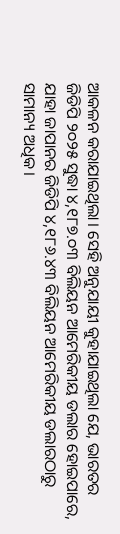ଆକଳନ କରାଯାଇଥିଲା। ସେହି ଅନୁଯାୟୀ କୁହାଯାଇଥିଲା ଯେ, ଭାରତର ଜିଡିପି ୨୦୨୫ ସୁଦ୍ଧା ୪,୧୮୭.୦୩ ବିଲିୟନ ଆମେରିକୀୟ ଡଲାର ହୋଇପାରେ, ଯାହା ଜାପାନର ଜିଡିପି ୪,୧୮୬.୪୩ ବିଲିୟନ ଆମେରିକୀୟ ଡଲାରଠାରୁ ସାମାନ୍ୟ ଅଧିକ।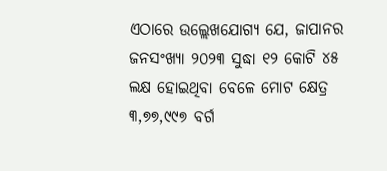ଏଠାରେ ଉଲ୍ଲେଖଯୋଗ୍ୟ ଯେ, ଜାପାନର ଜନସଂଖ୍ୟା ୨୦୨୩ ସୁଦ୍ଧା ୧୨ କୋଟି ୪୫ ଲକ୍ଷ ହୋଇଥିବା ବେଳେ ମୋଟ କ୍ଷେତ୍ର ୩,୭୭,୯୯୭ ବର୍ଗ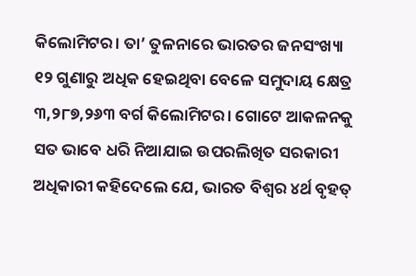କିଲୋମିଟର। ତା’ ତୁଳନାରେ ଭାରତର ଜନସଂଖ୍ୟା ୧୨ ଗୁଣାରୁ ଅଧିକ ହେଇଥିବା ବେଳେ ସମୁଦାୟ କ୍ଷେତ୍ର ୩,୨୮୭,୨୬୩ ବର୍ଗ କିଲୋମିଟର। ଗୋଟେ ଆକଳନକୁ ସତ ଭାବେ ଧରି ନିଆଯାଇ ଉପରଲିଖିତ ସରକାରୀ ଅଧିକାରୀ କହିଦେଲେ ଯେ, ଭାରତ ବିଶ୍ୱର ୪ର୍ଥ ବୃହତ୍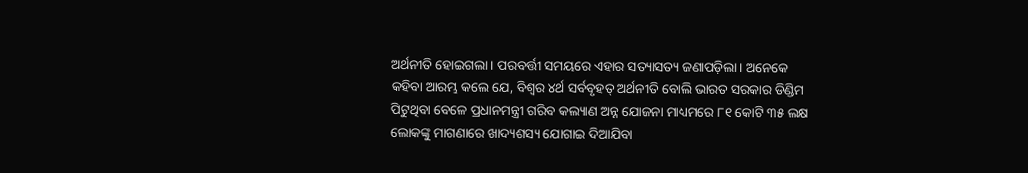ଅର୍ଥନୀତି ହୋଇଗଲା। ପରବର୍ତ୍ତୀ ସମୟରେ ଏହାର ସତ୍ୟାସତ୍ୟ ଜଣାପଡ଼ିଲା। ଅନେକେ କହିବା ଆରମ୍ଭ କଲେ ଯେ, ବିଶ୍ୱର ୪ର୍ଥ ସର୍ବବୃହତ୍ ଅର୍ଥନୀତି ବୋଲି ଭାରତ ସରକାର ଡିଣ୍ଡିମ ପିଟୁଥିବା ବେଳେ ପ୍ରଧାନମନ୍ତ୍ରୀ ଗରିବ କଲ୍ୟାଣ ଅନ୍ନ ଯୋଜନା ମାଧ୍ୟମରେ ୮୧ କୋଟି ୩୫ ଲକ୍ଷ ଲୋକଙ୍କୁ ମାଗଣାରେ ଖାଦ୍ୟଶସ୍ୟ ଯୋଗାଇ ଦିଆଯିବା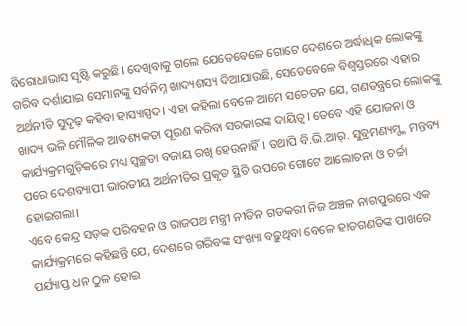ବିରୋଧାଭାସ ସୃଷ୍ଟି କରୁଛି। ଦେଖିବାକୁ ଗଲେ ଯେତେବେଳେ ଗୋଟେ ଦେଶରେ ଅର୍ଦ୍ଧାଧିକ ଲୋକଙ୍କୁ ଗରିବ ଦର୍ଶାଯାଇ ସେମାନଙ୍କୁ ସର୍ବନିମ୍ନ ଖାଦ୍ୟଶସ୍ୟ ଦିଆଯାଉଛି, ସେତେବେଳେ ବିଶ୍ୱସ୍ତରରେ ଏହାର ଅର୍ଥନୀତି ସୁଦୃଢ଼ କହିବା ହାସ୍ୟାସ୍ପଦ। ଏହା କହିଲା ବେଳେ ଆମେ ସଚେତନ ଯେ, ଗଣତନ୍ତ୍ରରେ ଲୋକଙ୍କୁ ଖାଦ୍ୟ ଭଳି ମୌଳିକ ଆବଶ୍ୟକତା ପୂରଣ କରିବା ସରକାରଙ୍କ ଦାୟିତ୍ୱ। ତେବେ ଏହି ଯୋଜନା ଓ କାର୍ଯ୍ୟକ୍ରମଗୁଡ଼ିକରେ ମଧ୍ୟ ସ୍ବଚ୍ଛତା ବଜାୟ ରଖି ହେଉନାହିଁ। ତଥାପି ବି.ଭି.ଆର୍. ସୁବ୍ରମଣ୍ୟମ୍ଙ୍କ ମନ୍ତବ୍ୟ ପରେ ଦେଶବ୍ୟାପୀ ଭାରତୀୟ ଅର୍ଥନୀତିର ପ୍ରକୃତ ସ୍ଥିତି ଉପରେ ଗୋଟେ ଆଲୋଚନା ଓ ଚର୍ଚ୍ଚା ହୋଇଗଲା।
ଏବେ କେନ୍ଦ୍ର ସଡ଼କ ପରିବହନ ଓ ରାଜପଥ ମନ୍ତ୍ରୀ ନୀତିନ ଗଡକରୀ ନିଜ ଅଞ୍ଚଳ ନାଗପୁରରେ ଏକ କାର୍ଯ୍ୟକ୍ରମରେ କହିଛନ୍ତି ଯେ, ଦେଶରେ ଗରିବଙ୍କ ସଂଖ୍ୟା ବଢ଼ୁଥିବା ବେଳେ ହାତଗଣତିଙ୍କ ପାଖରେ ପର୍ଯ୍ୟାପ୍ତ ଧନ ଠୁଳ ହୋଇ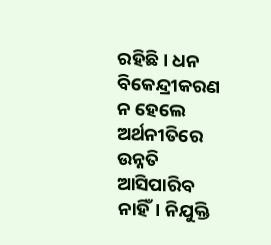ରହିଛି। ଧନ ବିକେନ୍ଦ୍ରୀକରଣ ନ ହେଲେ ଅର୍ଥନୀତିରେ ଉନ୍ନତି ଆସିପାରିବ ନାହିଁ। ନିଯୁକ୍ତି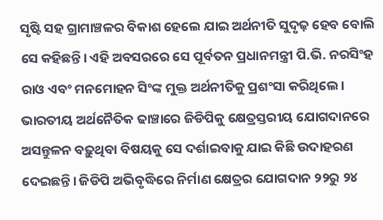ସୃଷ୍ଟି ସହ ଗ୍ରାମାଞ୍ଚଳର ବିକାଶ ହେଲେ ଯାଇ ଅର୍ଥନୀତି ସୁଦୃଢ଼ ହେବ ବୋଲି ସେ କହିଛନ୍ତି। ଏହି ଅବସରରେ ସେ ପୂର୍ବତନ ପ୍ରଧାନମନ୍ତ୍ରୀ ପି.ଭି. ନରସିଂହ ରାଓ ଏବଂ ମନମୋହନ ସିଂଙ୍କ ମୁକ୍ତ ଅର୍ଥନୀତିକୁ ପ୍ରଶଂସା କରିଥିଲେ। ଭାରତୀୟ ଅର୍ଥନୈତିକ ଢାଞ୍ଚାରେ ଜିଡିପିକୁ କ୍ଷେତ୍ରସ୍ତରୀୟ ଯୋଗଦାନରେ ଅସନ୍ତୁଳନ ବଢ଼ୁଥିବା ବିଷୟକୁ ସେ ଦର୍ଶାଇବାକୁ ଯାଇ କିଛି ଉଦାହରଣ ଦେଇଛନ୍ତି। ଜିଡିପି ଅଭିବୃଦ୍ଧିରେ ନିର୍ମାଣ କ୍ଷେତ୍ରର ଯୋଗଦାନ ୨୨ରୁ ୨୪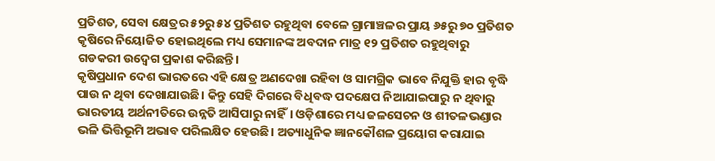ପ୍ରତିଶତ, ସେବା କ୍ଷେତ୍ରର ୫୨ରୁ ୫୪ ପ୍ରତିଶତ ରହୁଥିବା ବେଳେ ଗ୍ରାମାଞ୍ଚଳର ପ୍ରାୟ ୬୫ରୁ ୭୦ ପ୍ରତିଶତ କୃଷିରେ ନିୟୋଜିତ ହୋଇଥିଲେ ମଧ୍ୟ ସେମାନଙ୍କ ଅବଦାନ ମାତ୍ର ୧୨ ପ୍ରତିଶତ ରହୁଥିବାରୁ ଗଡକରୀ ଉଦ୍ବେଗ ପ୍ରକାଶ କରିଛନ୍ତି।
କୃଷିପ୍ରଧାନ ଦେଶ ଭାରତରେ ଏହି କ୍ଷେତ୍ର ଅଣଦେଖା ରହିବା ଓ ସାମଗ୍ରିକ ଭାବେ ନିଯୁକ୍ତି ହାର ବୃଦ୍ଧି ପାଉ ନ ଥିବା ଦେଖାଯାଉଛି। କିନ୍ତୁ ସେହି ଦିଗରେ ବିଧିବଦ୍ଧ ପଦକ୍ଷେପ ନିଆଯାଇପାରୁ ନ ଥିବାରୁ ଭାରତୀୟ ଅର୍ଥନୀତିରେ ଉନ୍ନତି ଆସିପାରୁ ନାହିଁ। ଓଡ଼ିଶାରେ ମଧ୍ୟ ଜଳସେଚନ ଓ ଶୀତଳଭଣ୍ଡାର ଭଳି ଭିତ୍ତିଭୂମି ଅଭାବ ପରିଲକ୍ଷିତ ହେଉଛି। ଅତ୍ୟାଧୁନିକ ଜ୍ଞାନକୌଶଳ ପ୍ରୟୋଗ କରାଯାଇ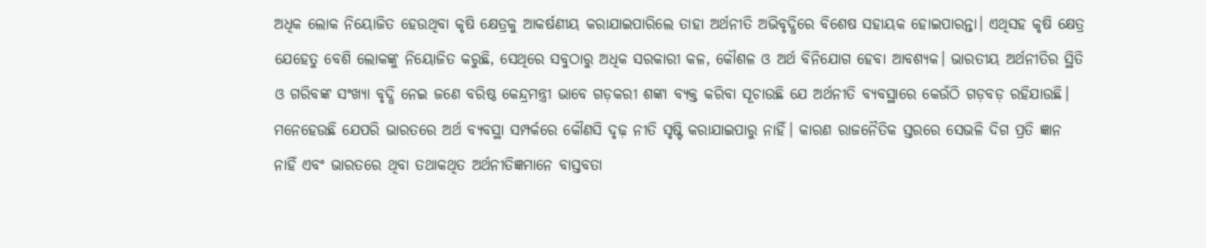ଅଧିକ ଲୋକ ନିୟୋଜିତ ହେଉଥିବା କୃଷି କ୍ଷେତ୍ରକୁ ଆକର୍ଷଣୀୟ କରାଯାଇପାରିଲେ ତାହା ଅର୍ଥନୀତି ଅଭିବୃଦ୍ଧିରେ ବିଶେଷ ସହାୟକ ହୋଇପାରନ୍ତା। ଏଥିସହ କୃଷି କ୍ଷେତ୍ର ଯେହେତୁ ବେଶି ଲୋକଙ୍କୁ ନିୟୋଜିତ କରୁଛି, ସେଥିରେ ସବୁଠାରୁ ଅଧିକ ସରକାରୀ କଳ, କୌଶଳ ଓ ଅର୍ଥ ବିନିଯୋଗ ହେବା ଆବଶ୍ୟକ। ଭାରତୀୟ ଅର୍ଥନୀତିର ସ୍ଥିତି ଓ ଗରିବଙ୍କ ସଂଖ୍ୟା ବୃଦ୍ଧି ନେଇ ଜଣେ ବରିଷ୍ଠ କେନ୍ଦ୍ରମନ୍ତ୍ରୀ ଭାବେ ଗଡ଼କରୀ ଶଙ୍କା ବ୍ୟକ୍ତ କରିବା ସୂଚାଉଛି ଯେ ଅର୍ଥନୀତି ବ୍ୟବସ୍ଥାରେ କେଉଁଠି ଗଡ଼ବଡ଼ ରହିଯାଉଛି। ମନେହେଉଛି ଯେପରି ଭାରତରେ ଅର୍ଥ ବ୍ୟବସ୍ଥା ସମ୍ପର୍କରେ କୌଣସି ଦୃଢ଼ ନୀତି ସୃଷ୍ଟି କରାଯାଇପାରୁ ନାହିଁ। କାରଣ ରାଜନୈତିକ ସ୍ତରରେ ସେଭଳି ଦିଗ ପ୍ରତି ଜ୍ଞାନ ନାହିଁ ଏବଂ ଭାରତରେ ଥିବା ତଥାକଥିତ ଅର୍ଥନୀତିଜ୍ଞମାନେ ବାସ୍ତବତା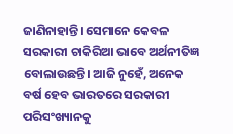ଜାଣିନାହାନ୍ତି। ସେମାନେ କେବଳ ସରକାରୀ ଚାକିରିଆ ଭାବେ ଅର୍ଥନୀତିଜ୍ଞ ବୋଲାଉଛନ୍ତି। ଆଜି ନୁହେଁ, ଅନେକ ବର୍ଷ ହେବ ଭାରତରେ ସରକାରୀ ପରିସଂଖ୍ୟାନକୁ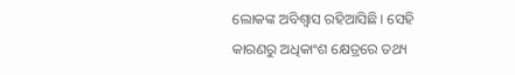ଲୋକଙ୍କ ଅବିଶ୍ୱାସ ରହିଆସିଛି। ସେହି କାରଣରୁ ଅଧିକାଂଶ କ୍ଷେତ୍ରରେ ତଥ୍ୟ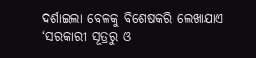ଦର୍ଶାଇଲା ବେଳକୁ ବିଶେଷକରି ଲେଖାଯାଏ ‘ସରକାରୀ ସୂତ୍ରରୁ ଓ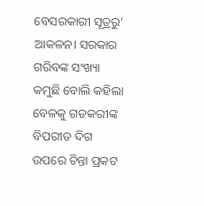ବେସରକାରୀ ସୂତ୍ରରୁ’ ଆକଳନ। ସରକାର ଗରିବଙ୍କ ସଂଖ୍ୟା କମୁଛି ବୋଲି କହିଲା ବେଳକୁ ଗଡକରୀଙ୍କ ବିପରୀତ ଦିଗ ଉପରେ ଚିନ୍ତା ପ୍ରକଟ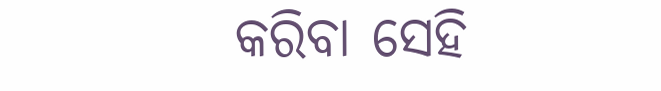କରିବା ସେହି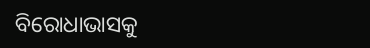ବିରୋଧାଭାସକୁ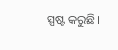ସ୍ପଷ୍ଟ କରୁଛି।